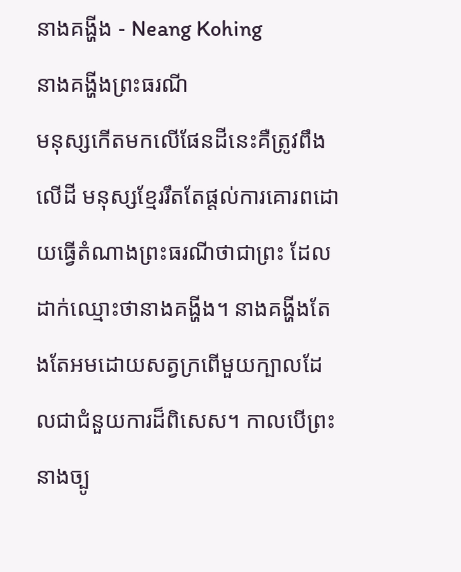នាងគង្ហីង - Neang Kohing
នាងគង្ហីងព្រះធរណី
មនុស្សកើតមកលើផែនដីនេះគឺត្រូវពឹងលើដី មនុស្សខ្មែររឹតតែផ្ដល់ការគោរពដោយធ្វើតំណាងព្រះធរណីថាជាព្រះ ដែលដាក់ឈ្មោះថានាងគង្ហីង។ នាងគង្ហីងតែងតែអមដោយសត្វក្រពើមួយក្បាលដែលជាជំនួយការដ៏ពិសេស។ កាលបើព្រះនាងច្បូ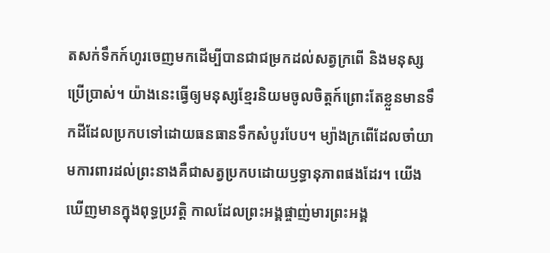តសក់ទឹកក៍ហូរចេញមកដើម្បីបានជាជម្រកដល់សត្វក្រពើ និងមនុស្សប្រើប្រាស់។ យ៉ាងនេះធ្វើឲ្យមនុស្សខ្មែរនិយមចូលចិត្តក៍ព្រោះតែខ្លួនមានទឹកដីដែលប្រកបទៅដោយធនធានទឹកសំបូរបែប។ ម្យ៉ាងក្រពើដែលចាំយាមការពារដល់ព្រះនាងគឺជាសត្វប្រកបដោយឫទ្ធានុភាពផងដែរ។ យើងឃើញមានក្នុងពុទ្ធប្រវត្តិ កាលដែលព្រះអង្គផ្ចាញ់មារព្រះអង្គ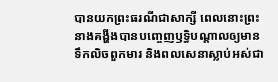បានយកព្រះធរណីជាសាក្សី ពេលនោះព្រះនាងគង្ហីងបានបញ្ចេញឫទ្ធិបណ្តាលឲ្យមានទឹកលិចពួកមារ និងពលសេនាស្លាប់អស់ជា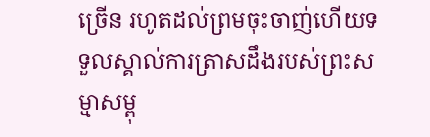ច្រើន រហូតដល់ព្រមចុះចាញ់ហើយទទួលស្គាល់ការត្រាសដឹងរបស់ព្រះសម្មាសម្ពុ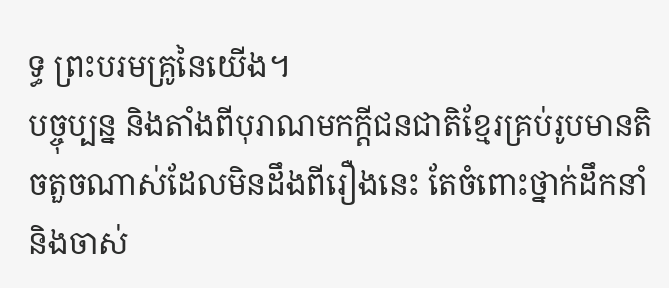ទ្ធ ព្រះបរមគ្រូនៃយើង។
បច្ចុប្បន្ន និងតាំងពីបុរាណមកក្តីជនជាតិខ្មែរគ្រប់រូបមានតិចតួចណាស់ដែលមិនដឹងពីរឿងនេះ តែចំពោះថ្នាក់ដឹកនាំ និងចាស់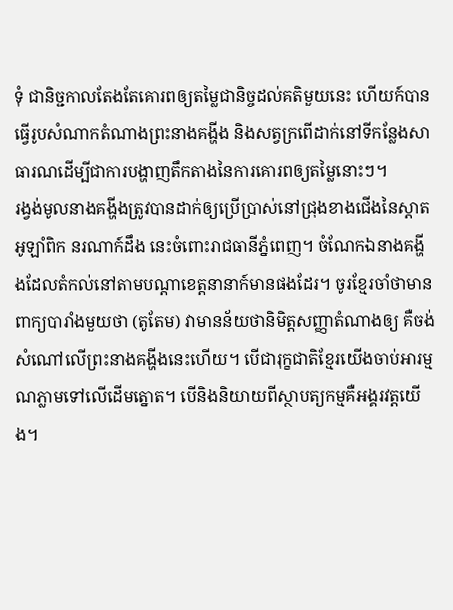ទុំ ជានិច្ជកាលតែងតែគោរពឲ្យតម្លៃជានិច្ចដល់គតិមួយនេះ ហើយក៍បានធ្វើរូបសំណាកតំណាងព្រះនាងគង្ហីង និងសត្វក្រពើដាក់នៅទីកន្លែងសាធារណដើម្បីជាការបង្ហាញតឹកតាងនៃការគោរពឲ្យតម្លៃនោះៗ។
រង្វង់មូលនាងគង្ហីងត្រូវបានដាក់ឲ្យប្រើប្រាស់នៅជ្រុងខាងជើងនៃស្តាតអូឡាំពិក នរណាក៍ដឹង នេះចំពោះរាជធានីភ្នំពេញ។ ចំណែកឯនាងគង្ហីងដែលតំកល់នៅតាមបណ្តាខេត្តនានាក៍មានផងដែរ។ ចូរខ្មែរចាំថាមានពាក្យបារាំងមួយថា (តូតែម) វាមានន័យថានិមិត្តសញ្ញាតំណាងឲ្យ គឺចង់សំណៅលើព្រះនាងគង្ហីងនេះហើយ។ បើជារុក្ខជាតិខ្មែរយើងចាប់អារម្មណភ្លាមទៅលើដើមត្នោត។ បើនិងនិយាយពីស្ថាបត្យកម្មគឺអង្គរវត្តយើង។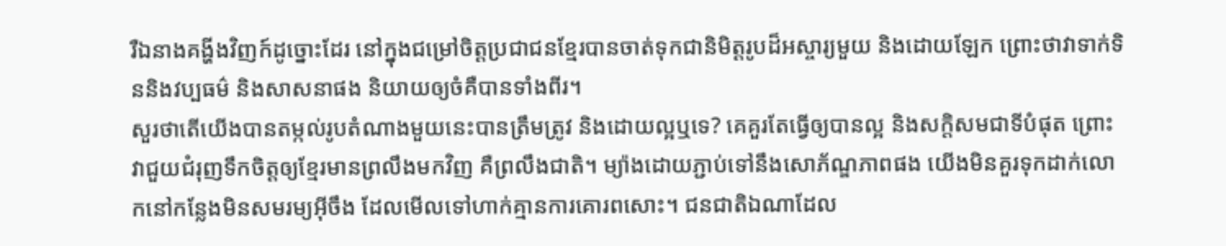រឺឯនាងគង្ហីងវិញក៍ដូច្នោះដែរ នៅក្នុងជម្រៅចិត្តប្រជាជនខ្មែរបានចាត់ទុកជានិមិត្តរូបដ៏អស្ចារ្យមួយ និងដោយឡែក ព្រោះថាវាទាក់ទិននិងវប្បធម៌ និងសាសនាផង និយាយឲ្យចំគឺបានទាំងពីរ។
សួរថាតើយើងបានតម្កល់រូបតំណាងមួយនេះបានត្រឹមត្រូវ និងដោយល្អឬទេ? គេគួរតែធ្វើឲ្យបានល្អ និងសក្តិសមជាទីបំផុត ព្រោះវាជួយជំរុញទឹកចិត្តឲ្យខ្មែរមានព្រលឹងមកវិញ គឺព្រលឹងជាតិ។ ម្យ៉ាងដោយភ្ជាប់ទៅនឹងសោភ័ណ្ឌភាពផង យើងមិនគួរទុកដាក់លោកនៅកន្លែងមិនសមរម្យអ៊ីចឹង ដែលមើលទៅហាក់គ្មានការគោរពសោះ។ ជនជាតិឯណាដែល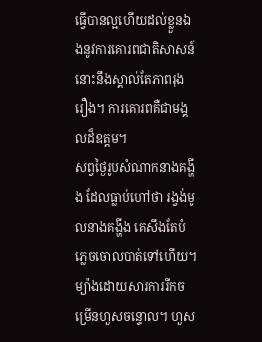ធ្វើបានល្អហើយដល់ខ្លួនឯងនូវការគោរពជាតិសាសន៍នោះនឹងស្គាល់តែភាពរុងរឿង។ ការគោរពគឺជាមង្គលដ៏ឧត្តម។
សព្វថ្ងៃរូបសំណាកនាងគង្ហីង ដែលធ្លាប់ហៅថា រង្វង់មូលនាងគង្ហីង គេសឹងតែបំភ្លេចចោលបាត់ទៅហើយ។ ម្យ៉ាងដោយសារការរីកចម្រើនហួសចន្ទោល។ ហួស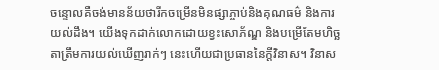ចន្ទោលគឺចង់មានន័យថារីកចម្រើនមិនផ្សាភ្ចាប់និងគុណធម៌ និងការយល់ដឹង។ យើងទុកដាក់លោកដោយខ្វះសោភ័ណ្ឌ និងបម្រើតែមហិច្ឆតាត្រឹមការយល់ឃើញរាក់ៗ នេះហើយជាប្រធាននៃក្តីវិនាស។ វិនាស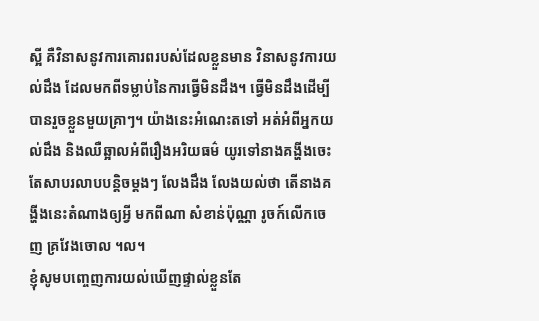ស្អី គឺវិនាសនូវការគោរពរបស់ដែលខ្លួនមាន វិនាសនូវការយល់ដឹង ដែលមកពីទម្លាប់នៃការធ្វើមិនដឹង។ ធ្វើមិនដឹងដើម្បីបានរួចខ្លួនមួយគ្រាៗ។ យ៉ាងនេះអំណេះតទៅ អត់អំពីអ្នកយល់ដឹង និងឈឺឆ្អាលអំពីរឿងអរិយធម៌ យូរទៅនាងគង្ហីងចេះតែសាបរលាបបន្តិចម្ដងៗ លែងដឹង លែងយល់ថា តើនាងគង្ហីងនេះតំណាងឲ្យអ្វី មកពីណា សំខាន់ប៉ុណ្ណា រូចក៍លើកចេញ គ្រវែងចោល ។ល។
ខ្ញុំសូមបញ្ចេញការយល់ឃើញផ្ទាល់ខ្លួនតែ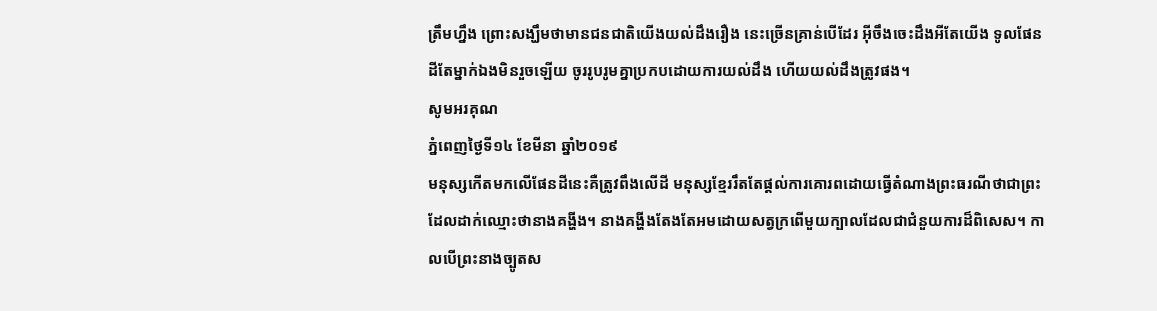ត្រឹមហ្នឹង ព្រោះសង្ឃឹមថាមានជនជាតិយើងយល់ដឹងរឿង នេះច្រើនគ្រាន់បើដែរ អ៊ីចឹងចេះដឹងអីតែយើង ទូលផែនដីតែម្នាក់ឯងមិនរួចឡើយ ចូររូបរូមគ្នាប្រកបដោយការយល់ដឹង ហើយយល់ដឹងត្រូវផង។
សូមអរគុណ
ភ្នំពេញថ្ងៃទី១៤ ខែមីនា ឆ្នាំ២០១៩
មនុស្សកើតមកលើផែនដីនេះគឺត្រូវពឹងលើដី មនុស្សខ្មែររឹតតែផ្ដល់ការគោរពដោយធ្វើតំណាងព្រះធរណីថាជាព្រះ ដែលដាក់ឈ្មោះថានាងគង្ហីង។ នាងគង្ហីងតែងតែអមដោយសត្វក្រពើមួយក្បាលដែលជាជំនួយការដ៏ពិសេស។ កាលបើព្រះនាងច្បូតស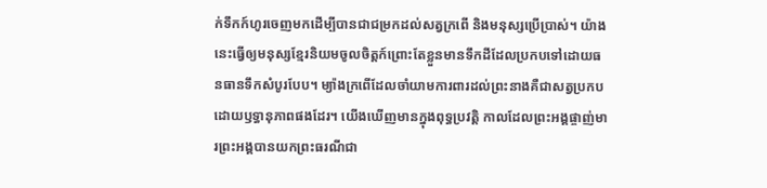ក់ទឹកក៍ហូរចេញមកដើម្បីបានជាជម្រកដល់សត្វក្រពើ និងមនុស្សប្រើប្រាស់។ យ៉ាងនេះធ្វើឲ្យមនុស្សខ្មែរនិយមចូលចិត្តក៍ព្រោះតែខ្លួនមានទឹកដីដែលប្រកបទៅដោយធនធានទឹកសំបូរបែប។ ម្យ៉ាងក្រពើដែលចាំយាមការពារដល់ព្រះនាងគឺជាសត្វប្រកបដោយឫទ្ធានុភាពផងដែរ។ យើងឃើញមានក្នុងពុទ្ធប្រវត្តិ កាលដែលព្រះអង្គផ្ចាញ់មារព្រះអង្គបានយកព្រះធរណីជា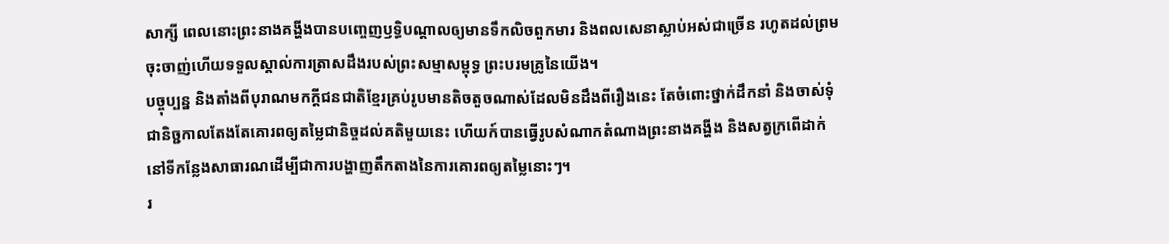សាក្សី ពេលនោះព្រះនាងគង្ហីងបានបញ្ចេញឫទ្ធិបណ្តាលឲ្យមានទឹកលិចពួកមារ និងពលសេនាស្លាប់អស់ជាច្រើន រហូតដល់ព្រមចុះចាញ់ហើយទទួលស្គាល់ការត្រាសដឹងរបស់ព្រះសម្មាសម្ពុទ្ធ ព្រះបរមគ្រូនៃយើង។
បច្ចុប្បន្ន និងតាំងពីបុរាណមកក្តីជនជាតិខ្មែរគ្រប់រូបមានតិចតួចណាស់ដែលមិនដឹងពីរឿងនេះ តែចំពោះថ្នាក់ដឹកនាំ និងចាស់ទុំ ជានិច្ជកាលតែងតែគោរពឲ្យតម្លៃជានិច្ចដល់គតិមួយនេះ ហើយក៍បានធ្វើរូបសំណាកតំណាងព្រះនាងគង្ហីង និងសត្វក្រពើដាក់នៅទីកន្លែងសាធារណដើម្បីជាការបង្ហាញតឹកតាងនៃការគោរពឲ្យតម្លៃនោះៗ។
រ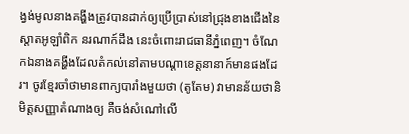ង្វង់មូលនាងគង្ហីងត្រូវបានដាក់ឲ្យប្រើប្រាស់នៅជ្រុងខាងជើងនៃស្តាតអូឡាំពិក នរណាក៍ដឹង នេះចំពោះរាជធានីភ្នំពេញ។ ចំណែកឯនាងគង្ហីងដែលតំកល់នៅតាមបណ្តាខេត្តនានាក៍មានផងដែរ។ ចូរខ្មែរចាំថាមានពាក្យបារាំងមួយថា (តូតែម) វាមានន័យថានិមិត្តសញ្ញាតំណាងឲ្យ គឺចង់សំណៅលើ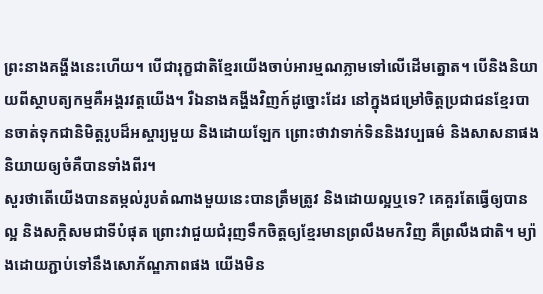ព្រះនាងគង្ហីងនេះហើយ។ បើជារុក្ខជាតិខ្មែរយើងចាប់អារម្មណភ្លាមទៅលើដើមត្នោត។ បើនិងនិយាយពីស្ថាបត្យកម្មគឺអង្គរវត្តយើង។ រឺឯនាងគង្ហីងវិញក៍ដូច្នោះដែរ នៅក្នុងជម្រៅចិត្តប្រជាជនខ្មែរបានចាត់ទុកជានិមិត្តរូបដ៏អស្ចារ្យមួយ និងដោយឡែក ព្រោះថាវាទាក់ទិននិងវប្បធម៌ និងសាសនាផង និយាយឲ្យចំគឺបានទាំងពីរ។
សួរថាតើយើងបានតម្កល់រូបតំណាងមួយនេះបានត្រឹមត្រូវ និងដោយល្អឬទេ? គេគួរតែធ្វើឲ្យបានល្អ និងសក្តិសមជាទីបំផុត ព្រោះវាជួយជំរុញទឹកចិត្តឲ្យខ្មែរមានព្រលឹងមកវិញ គឺព្រលឹងជាតិ។ ម្យ៉ាងដោយភ្ជាប់ទៅនឹងសោភ័ណ្ឌភាពផង យើងមិន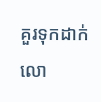គួរទុកដាក់លោ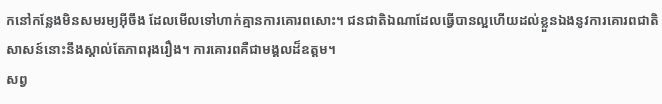កនៅកន្លែងមិនសមរម្យអ៊ីចឹង ដែលមើលទៅហាក់គ្មានការគោរពសោះ។ ជនជាតិឯណាដែលធ្វើបានល្អហើយដល់ខ្លួនឯងនូវការគោរពជាតិសាសន៍នោះនឹងស្គាល់តែភាពរុងរឿង។ ការគោរពគឺជាមង្គលដ៏ឧត្តម។
សព្វ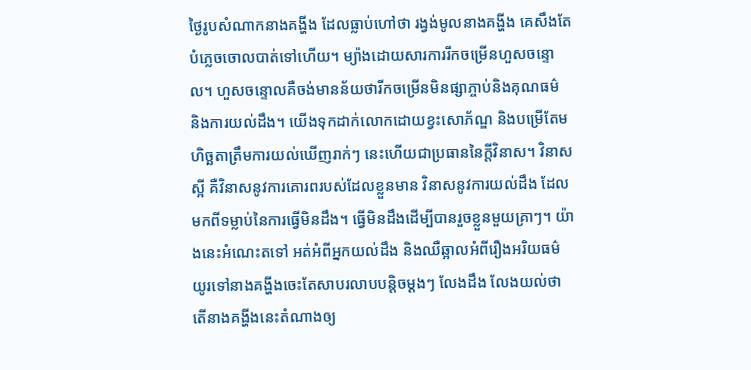ថ្ងៃរូបសំណាកនាងគង្ហីង ដែលធ្លាប់ហៅថា រង្វង់មូលនាងគង្ហីង គេសឹងតែបំភ្លេចចោលបាត់ទៅហើយ។ ម្យ៉ាងដោយសារការរីកចម្រើនហួសចន្ទោល។ ហួសចន្ទោលគឺចង់មានន័យថារីកចម្រើនមិនផ្សាភ្ចាប់និងគុណធម៌ និងការយល់ដឹង។ យើងទុកដាក់លោកដោយខ្វះសោភ័ណ្ឌ និងបម្រើតែមហិច្ឆតាត្រឹមការយល់ឃើញរាក់ៗ នេះហើយជាប្រធាននៃក្តីវិនាស។ វិនាសស្អី គឺវិនាសនូវការគោរពរបស់ដែលខ្លួនមាន វិនាសនូវការយល់ដឹង ដែលមកពីទម្លាប់នៃការធ្វើមិនដឹង។ ធ្វើមិនដឹងដើម្បីបានរួចខ្លួនមួយគ្រាៗ។ យ៉ាងនេះអំណេះតទៅ អត់អំពីអ្នកយល់ដឹង និងឈឺឆ្អាលអំពីរឿងអរិយធម៌ យូរទៅនាងគង្ហីងចេះតែសាបរលាបបន្តិចម្ដងៗ លែងដឹង លែងយល់ថា តើនាងគង្ហីងនេះតំណាងឲ្យ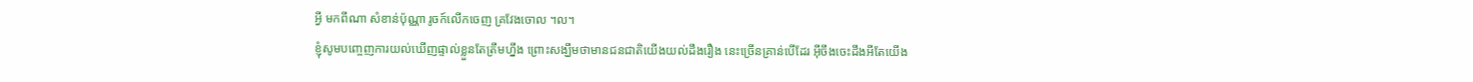អ្វី មកពីណា សំខាន់ប៉ុណ្ណា រូចក៍លើកចេញ គ្រវែងចោល ។ល។
ខ្ញុំសូមបញ្ចេញការយល់ឃើញផ្ទាល់ខ្លួនតែត្រឹមហ្នឹង ព្រោះសង្ឃឹមថាមានជនជាតិយើងយល់ដឹងរឿង នេះច្រើនគ្រាន់បើដែរ អ៊ីចឹងចេះដឹងអីតែយើង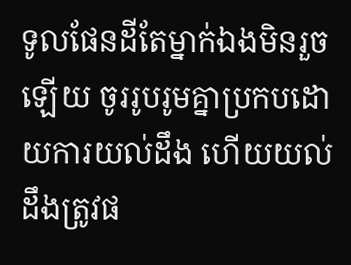ទូលផែនដីតែម្នាក់ឯងមិនរួចឡើយ ចូររូបរូមគ្នាប្រកបដោយការយល់ដឹង ហើយយល់ដឹងត្រូវផ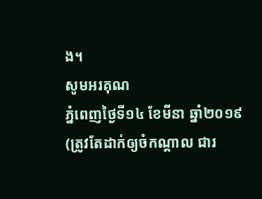ង។
សូមអរគុណ
ភ្នំពេញថ្ងៃទី១៤ ខែមីនា ឆ្នាំ២០១៩
(ត្រូវតែដាក់ឲ្យចំកណ្ដាល ជារ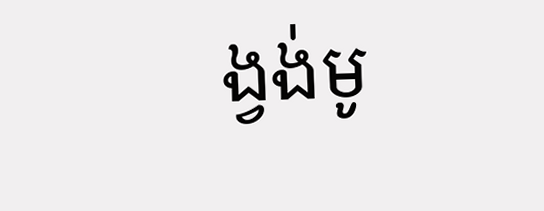ង្វង់មូ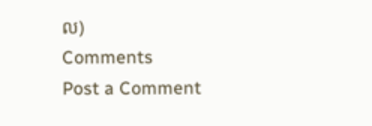ល)
Comments
Post a Comment